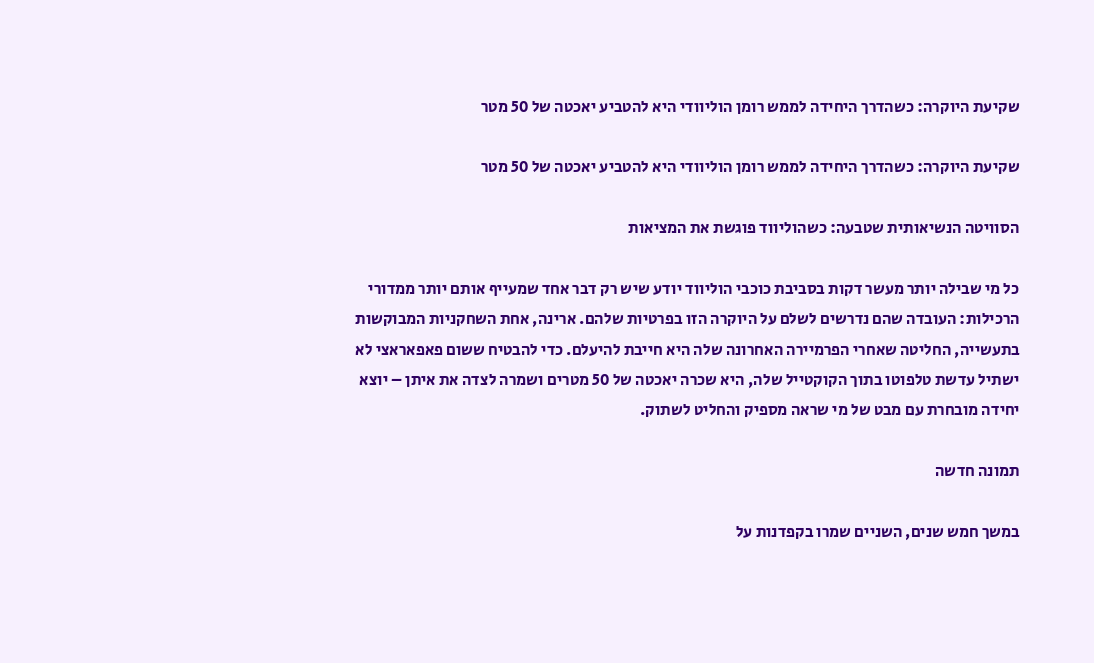שקיעת היוקרה: כשהדרך היחידה לממש רומן הוליוודי היא להטביע יאכטה של 50 מטר

שקיעת היוקרה: כשהדרך היחידה לממש רומן הוליוודי היא להטביע יאכטה של 50 מטר

הסוויטה הנשיאותית שטבעה: כשהוליווד פוגשת את המציאות

כל מי שבילה יותר מעשר דקות בסביבת כוכבי הוליווד יודע שיש רק דבר אחד שמעייף אותם יותר ממדורי הרכילות: העובדה שהם נדרשים לשלם על היוקרה הזו בפרטיות שלהם. ארינה, אחת השחקניות המבוקשות בתעשייה, החליטה שאחרי הפרמיירה האחרונה שלה היא חייבת להיעלם. כדי להבטיח ששום פאפאראצי לא ישתיל עדשת טלפוטו בתוך הקוקטייל שלה, היא שכרה יאכטה של 50 מטרים ושמרה לצדה את איתן – יוצא יחידה מובחרת עם מבט של מי שראה מספיק והחליט לשתוק.

תמונה חדשה

במשך חמש שנים, השניים שמרו בקפדנות על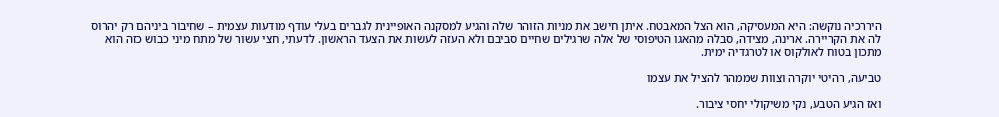היררכיה נוקשה: היא המעסיקה, הוא הצל המאבטח. איתן חישב את מניות הזוהר שלה והגיע למסקנה האופיינית לגברים בעלי עודף מודעות עצמית – שחיבור ביניהם רק יהרוס לה את הקריירה. ארינה, מצידה, סבלה מהאגו הטיפוסי של אלה שרגילים שחיים סביבם ולא העזה לעשות את הצעד הראשון. לדעתי, חצי עשור של מתח מיני כבוש כזה הוא מתכון בטוח לאולקוס או לטרגדיה ימית.

טביעה, רהיטי יוקרה וצוות שממהר להציל את עצמו

ואז הגיע הטבע, נקי משיקולי יחסי ציבור.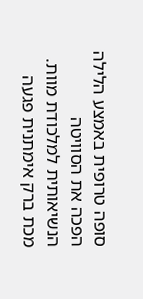סופה טרופית באמצע הלילה הפכה את הסוויטה הנשיאותית למלכודת מוות. מכת ברק אימתנית פגעה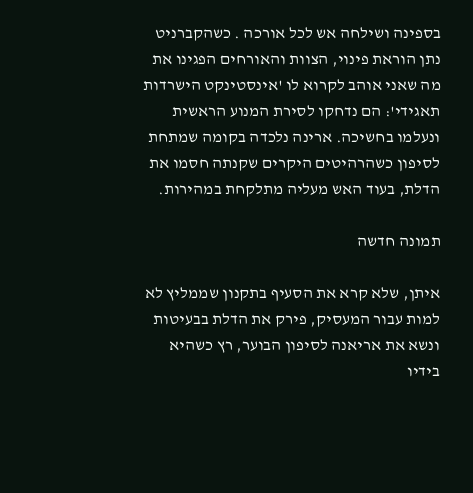בספינה ושילחה אש לכל אורכה . כשהקברניט נתן הוראת פינוי, הצוות והאורחים הפגינו את מה שאני אוהב לקרוא לו 'אינסטינקט הישרדות תאגידי': הם נדחקו לסירת המנוע הראשית ונעלמו בחשיכה. ארינה נלכדה בקומה שמתחת לסיפון כשהרהיטים היקרים שקנתה חסמו את הדלת, בעוד האש מעליה מתלקחת במהירות.

תמונה חדשה

איתן, שלא קרא את הסעיף בתקנון שממליץ לא למות עבור המעסיק, פירק את הדלת בבעיטות ונשא את אריאנה לסיפון הבוער, רץ כשהיא בידיו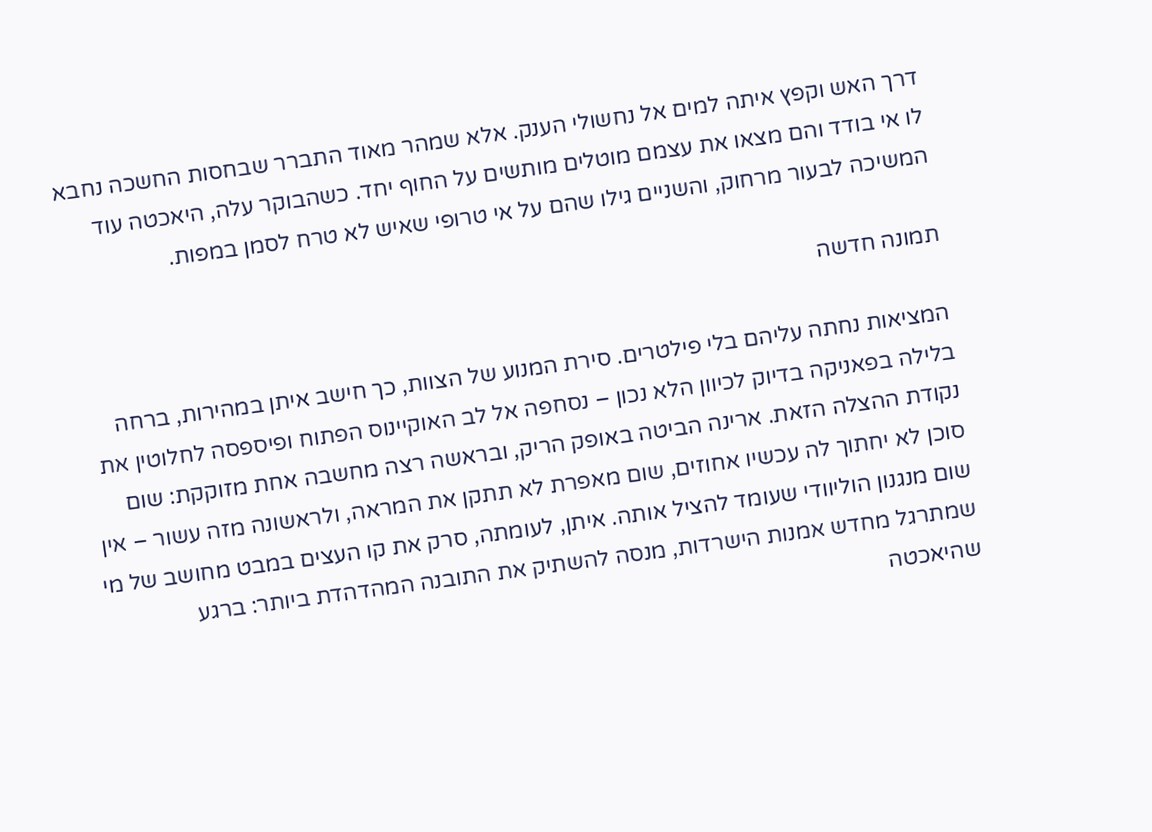דרך האש וקפץ איתה למים אל נחשולי הענק. אלא שמהר מאוד התברר שבחסות החשכה נחבא לו אי בודד והם מצאו את עצמם מוטלים מותשים על החוף יחד. כשהבוקר עלה, היאכטה עוד המשיכה לבעור מרחוק, והשניים גילו שהם על אי טרופי שאיש לא טרח לסמן במפות.

תמונה חדשה

המציאות נחתה עליהם בלי פילטרים. סירת המנוע של הצוות, כך חישב איתן במהירות, ברחה בלילה בפאניקה בדיוק לכיוון הלא נכון – נסחפה אל לב האוקיינוס הפתוח ופיספסה לחלוטין את נקודת ההצלה הזאת. ארינה הביטה באופק הריק, ובראשה רצה מחשבה אחת מזוקקת: שום סוכן לא יחתוך לה עכשיו אחוזים, שום מאפרת לא תתקן את המראה, ולראשונה מזה עשור – אין שום מנגנון הוליוודי שעומד להציל אותה. איתן, לעומתה, סרק את קו העצים במבט מחושב של מי שמתרגל מחדש אמנות הישרדות, מנסה להשתיק את התובנה המהדהדת ביותר: ברגע שהיאכטה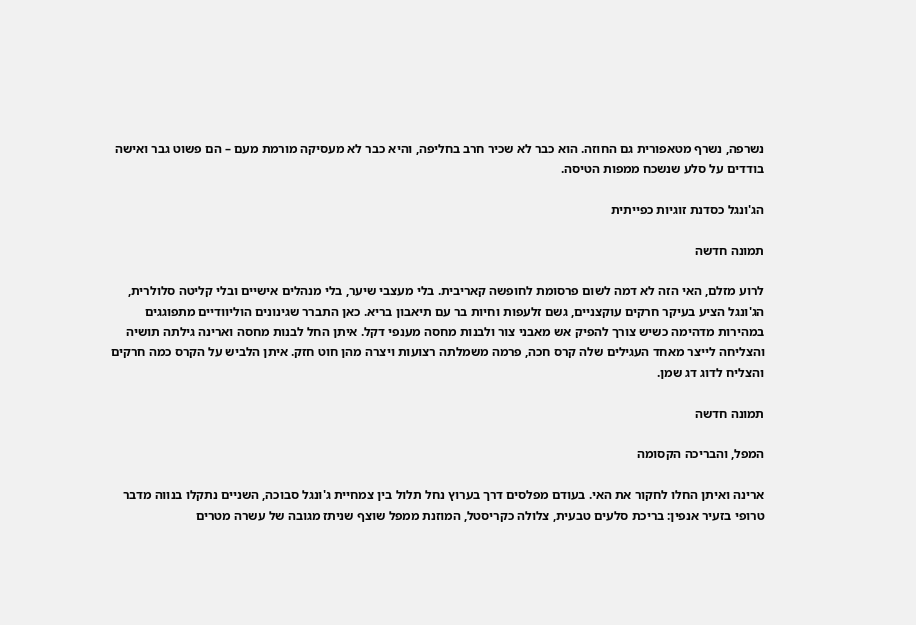נשרפה, נשרף מטאפורית גם החוזה. הוא כבר לא שכיר חרב בחליפה, והיא כבר לא מעסיקה מורמת מעם – הם פשוט גבר ואישה בודדים על סלע שנשכח ממפות הטיסה.

הג'ונגל כסדנת זוגיות כפייתית

תמונה חדשה

לרוע מזלם, האי הזה לא דמה לשום פרסומת לחופשה קאריבית. בלי מעצבי שיער, בלי מנהלים אישיים ובלי קליטה סלולרית, הג'ונגל הציע בעיקר חרקים עוקצניים, גשם זלעפות וחיות בר עם תיאבון בריא. כאן התברר שגינונים הוליוודיים מתפוגגים במהירות מדהימה כשיש צורך להפיק אש מאבני צור ולבנות מחסה מענפי דקל. איתן החל לבנות מחסה וארינה גילתה תושיה והצליחה לייצר מאחד העגילים שלה קרס חכה, פרמה משמלתה רצועות ויצרה מהן חוט חזק. איתן הלביש על הקרס כמה חרקים והצליח לדוג דג שמן.

תמונה חדשה

המפל, והבריכה הקסומה

ארינה ואיתן החלו לחקור את האי. בעודם מפלסים דרך בערוץ נחל תלול בין צמחיית ג'ונגל סבוכה, השניים נתקלו בנווה מדבר טרופי בזעיר אנפין: בריכת סלעים טבעית, צלולה כקריסטל, המוזנת ממפל שוצף שניתז מגובה של עשרה מטרים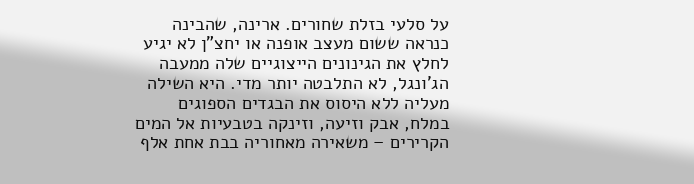על סלעי בזלת שחורים. ארינה, שהבינה כנראה ששום מעצב אופנה או יחצ"ן לא יגיע לחלץ את הגינונים הייצוגיים שלה ממעבה הג'ונגל, לא התלבטה יותר מדי. היא השילה מעליה ללא היסוס את הבגדים הספוגים במלח, אבק וזיעה, וזינקה בטבעיות אל המים הקרירים – משאירה מאחוריה בבת אחת אלף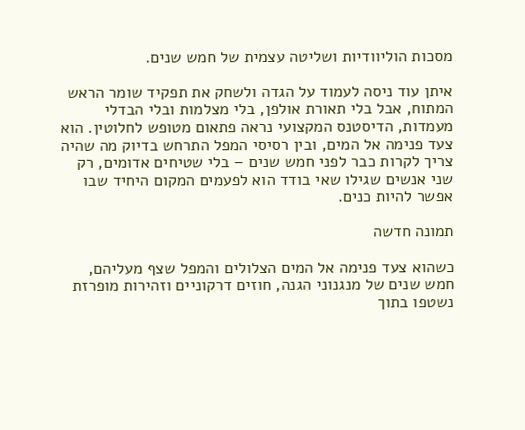מסכות הוליוודיות ושליטה עצמית של חמש שנים.

איתן עוד ניסה לעמוד על הגדה ולשחק את תפקיד שומר הראש המתוח, אבל בלי תאורת אולפן, בלי מצלמות ובלי הבדלי מעמדות, הדיסטנס המקצועי נראה פתאום מטופש לחלוטין. הוא צעד פנימה אל המים, ובין רסיסי המפל התרחש בדיוק מה שהיה צריך לקרות כבר לפני חמש שנים – בלי שטיחים אדומים, רק שני אנשים שגילו שאי בודד הוא לפעמים המקום היחיד שבו אפשר להיות כנים.

תמונה חדשה

כשהוא צעד פנימה אל המים הצלולים והמפל שצף מעליהם, חמש שנים של מנגנוני הגנה, חוזים דרקוניים וזהירות מופרזת נשטפו בתוך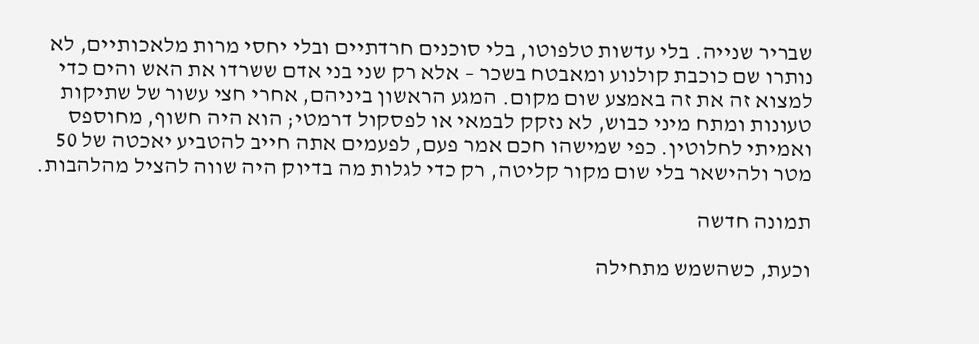שבריר שנייה. בלי עדשות טלפוטו, בלי סוכנים חרדתיים ובלי יחסי מרות מלאכותיים, לא נותרו שם כוכבת קולנוע ומאבטח בשכר – אלא רק שני בני אדם ששרדו את האש והים כדי למצוא זה את זה באמצע שום מקום. המגע הראשון ביניהם, אחרי חצי עשור של שתיקות טעונות ומתח מיני כבוש, לא נזקק לבמאי או לפסקול דרמטי; הוא היה חשוף, מחוספס ואמיתי לחלוטין. כפי שמישהו חכם אמר פעם, לפעמים אתה חייב להטביע יאכטה של 50 מטר ולהישאר בלי שום מקור קליטה, רק כדי לגלות מה בדיוק היה שווה להציל מהלהבות.

תמונה חדשה

וכעת, כשהשמש מתחילה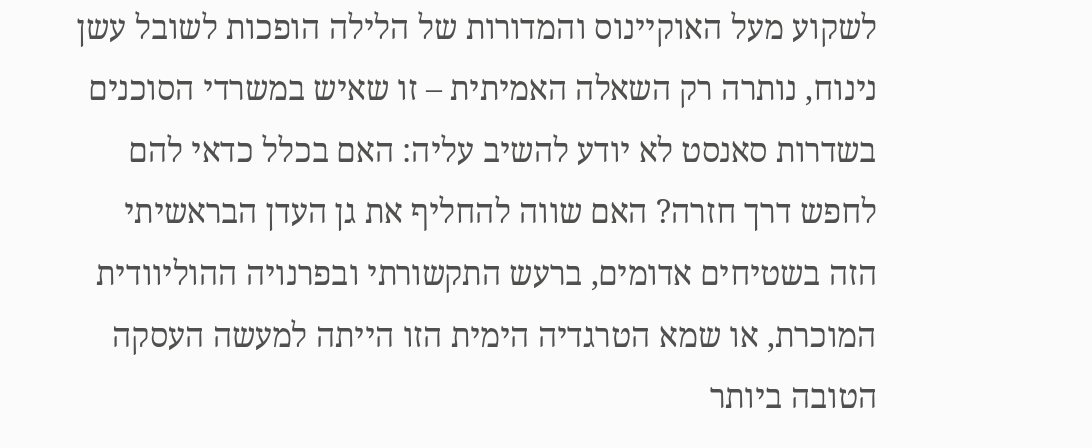לשקוע מעל האוקיינוס והמדורות של הלילה הופכות לשובל עשן נינוח, נותרה רק השאלה האמיתית – זו שאיש במשרדי הסוכנים בשדרות סאנסט לא יודע להשיב עליה: האם בכלל כדאי להם לחפש דרך חזרה? האם שווה להחליף את גן העדן הבראשיתי הזה בשטיחים אדומים, ברעש התקשורתי ובפרנויה ההוליוודית המוכרת, או שמא הטרגדיה הימית הזו הייתה למעשה העסקה הטובה ביותר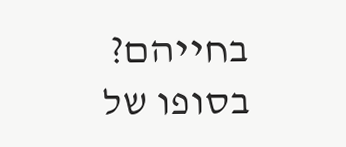בחייהם? בסופו של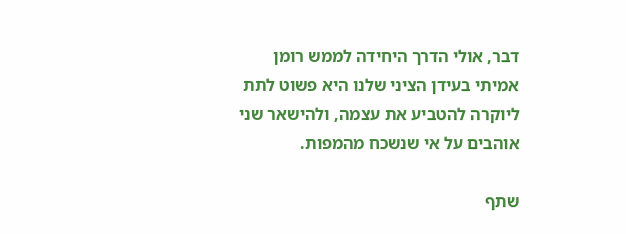דבר, אולי הדרך היחידה לממש רומן אמיתי בעידן הציני שלנו היא פשוט לתת ליוקרה להטביע את עצמה, ולהישאר שני אוהבים על אי שנשכח מהמפות.

שתף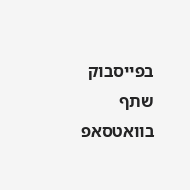בפייסבוק שתף בוואטסאפ